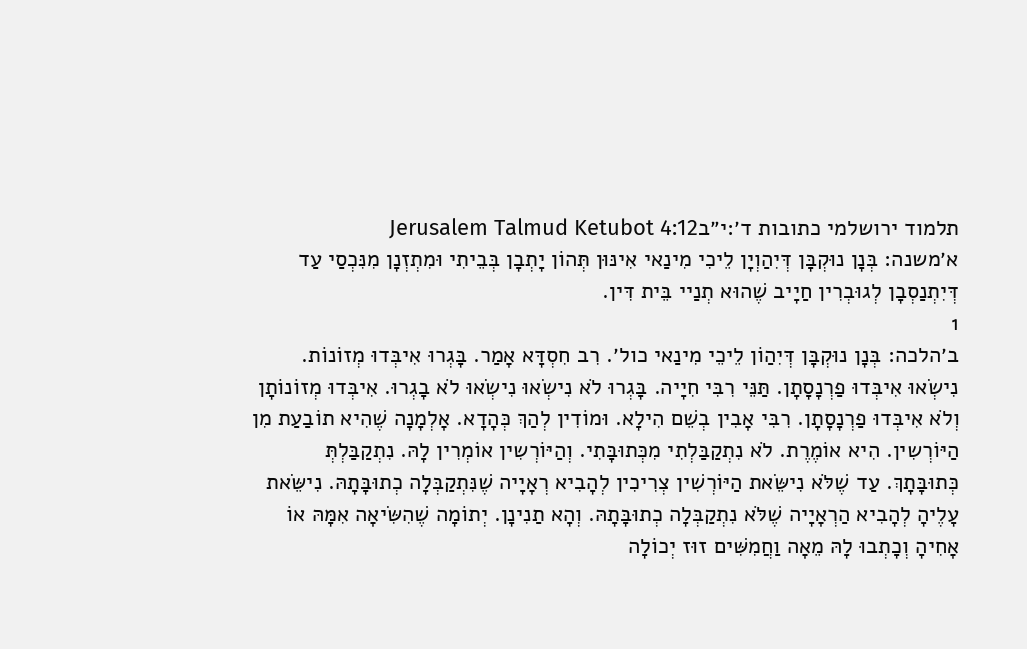תלמוד ירושלמי כתובות ד׳:י״בJerusalem Talmud Ketubot 4:12
א׳משנה: בְּנָן נוּקְבָּן דְּיִהַוְיָן לֵיכִי מִינַאי אִינּוּן תְּהוֹן יָתְבָן בְּבֵיתִי וּמִתְזְנָן מִנִּכְסַי עַד דְּיִתְנַסְבָן לְגוּבְרִין חַיָיב שֶׁהוּא תְנַיי בֵּית דִּין.
1
ב׳הלכה: בְּנָן נוּקְבָּן דְּיִהַוֹן לֵיכֵי מִינַאי כול׳. רִב חִסְדָּא אָמַר. בָּגְרוּ אִיבְּדוּ מְזוֹנוֹת. נִישְׂאוּ אִיבְּדוּ פַרְנָסָתָן. תַּנֵּי רִבִּי חִיָיה. בָּגְרוּ לֹא נִישְׂאוּ נִישְׂאוּ לֹא בָגְרוּ. אִיבְּדוּ מְזוֹנוֹתָן וְלֹא אִיבְּדוּ פַרְנָסָתָן. רִבִּי אָבִין בְשֵׁם הִילָא. וּמוֹדִין לְהַךְ כְּהָדָא. אָלְמָנָה שֶׁהִיא תוֹבַעַת מִן הַיּוֹרְשִין. הִיא אוֹמֶרֶת. לֹא נִתְקַבַּלְתִי מִכְּתוּבָּתִי. וְהַיּוֹרְשִין אוֹמְרִין לָהּ. נִתְקַבַּלְתְּ כְּתוּבָּתָךְ. עַד שֶׁלֹּא נִישֵּׂאת הַיּוֹרְשִׁין צְרִיכִין לְהָבִיא רְאָיָיה שֶׁנִּתְקַבְּלָה כְתוּבָּתָהּ. נִישֵּׂאת עָלֶיהָ לְהָבִיא הַרְאָיָיה שֶׁלֹּא נִתְקַבְּלָה כְתוּבָּתָהּ. וְהָא תַנִינָן. יְתוֹמָה שֶׁהִשִּׂיאָה אִמָּהּ אוֹ אָחִיהָ וְכָתְבוּ לָהּ מֵאָה וַחֲמִשִּׁים זוּז יְכוֹלָה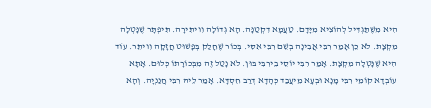הִיא מִשֶּׁתַּגְדִּיל לְהוֹצִיא מִיָּדָם. טַעֲמָא דִקְטַנָּה. הָא גְדוֹלָה וִויתִּירָה. תִּיפְתָּר שֶׁנָּטְלָה מִקְצָת. לֹא כֵן אָמַר רִבִּי אֲבִינָה בְשֵׁם רִבִּי אִסִּי. בְּכוֹר שֶׁחָלַק בְּפָשׁוּט חֲזָקָה וִויתֵּר. עוֹד הִיא שֶׁנָּטְלָה מִקְצָת. אָמַר רִבִּי יוֹסֵי בֵירִבִּי בּוּן. לֹא נָטַל זֶה מִבְּכוֹרָתוֹ כְּלוּם. אָתָא עוֹבְדָא קוֹמֵי רִבִּי מָנָא וּבְעָא מֵיעֲבַד כְּהָדָא דְרַב חִסְדָּא. אָמַר לֵיהּ רִבִּי חֲנַנְיָה. וְהָא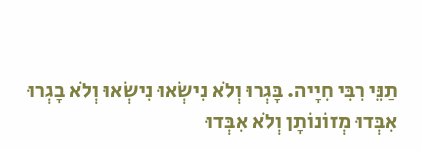תַנֵּי רִבִּי חִיָיה. בָּגְרוּ וְלֹא נִישְׂאוּ נִישְׂאוּ וְלֹא בָגְרוּ אִבְּדוּ מְזוֹנוֹתָן וְלֹא אִבְּדוּ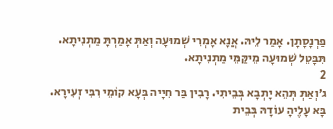פַרְנָסָתָן. אָמַר לֵיהּ. אֲנָא אָמְרִי שְׁמוּעָה וְאַתְּ אָמַרְתָּ מַתְנִיתָא. תִּבָּטֵל שְׁמוּעָה מֵיקַּמֵּי מַתְנִיתָא.
2
ג׳וְאַתְּ תְּהֵא יָתְבָא בְּבֵיתִי. רָבִין בַּר חִיָיה בְּעָא קוֹמֵי רִבִּי זְעִירָא. בָּא עָלֶיהָ עוֹדָהּ בְּבֵית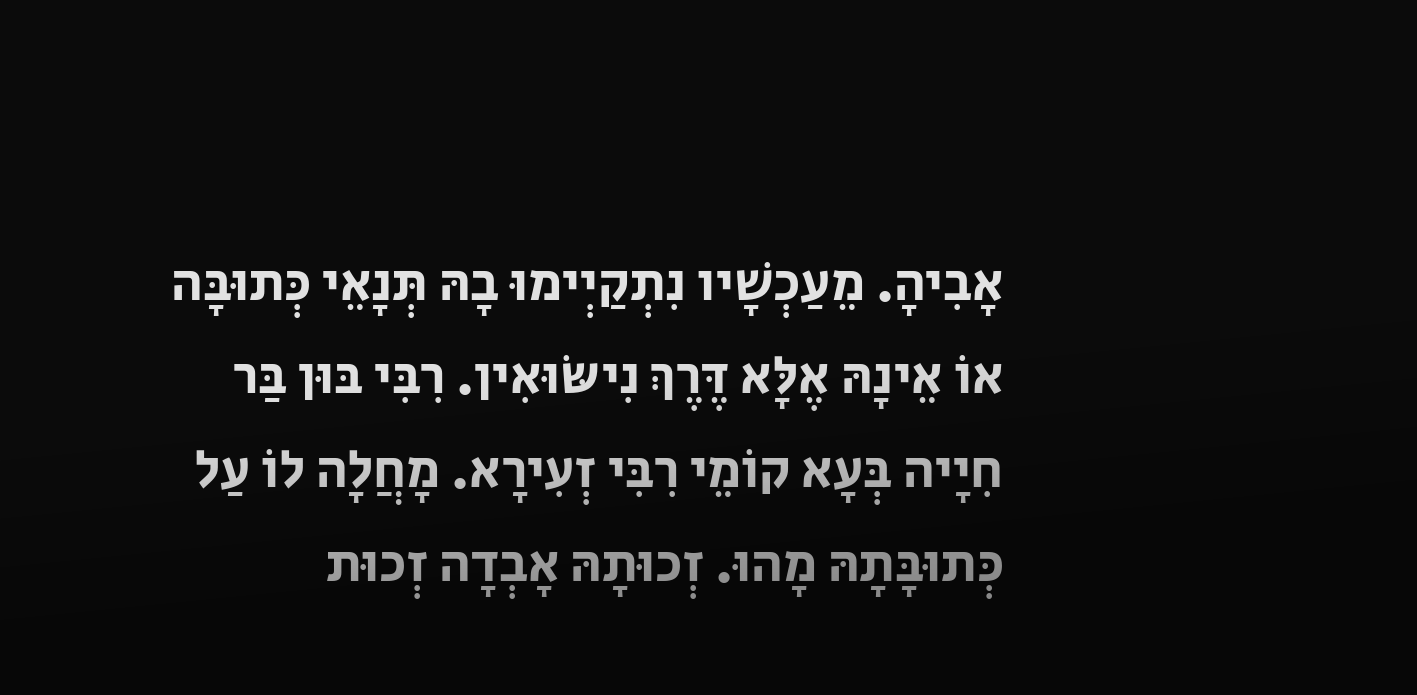אָבִיהָ. מֵעַכְשָׁיו נִתְקַיְימוּ בָהּ תְּנָאֵי כְּתוּבָּה אוֹ אֵינָהּ אֶלָּא דֶּרֶךְ נִישּׂוּאִין. רִבִּי בּוּן בַּר חִיָיה בְּעָא קוֹמֵי רִבִּי זְעִירָא. מָחֲלָה לוֹ עַל כְּתוּבָּתָהּ מָהוּ. זְכוּתָהּ אָבְדָה זְכוּת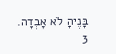בָּנֶיהָ לֹא אָבְדָה.
3